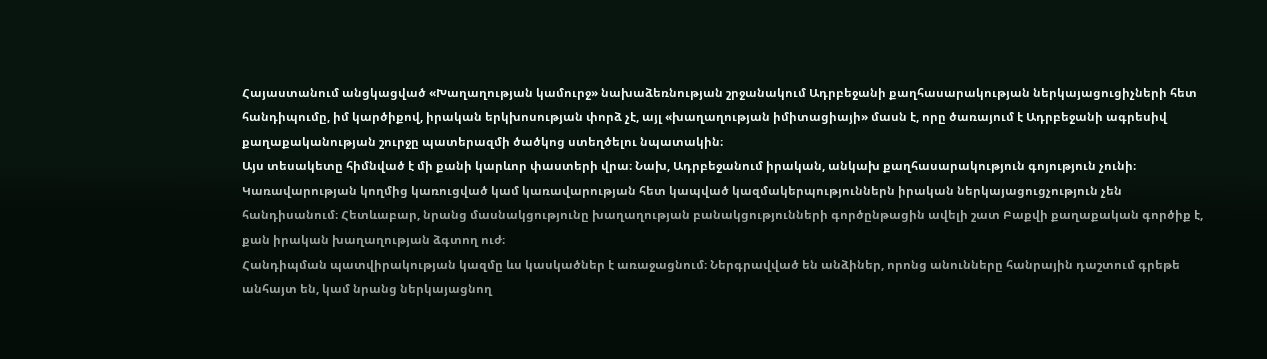Հայաստանում անցկացված «Խաղաղության կամուրջ» նախաձեռնության շրջանակում Ադրբեջանի քաղհասարակության ներկայացուցիչների հետ հանդիպումը, իմ կարծիքով, իրական երկխոսության փորձ չէ, այլ «խաղաղության իմիտացիայի» մասն է, որը ծառայում է Ադրբեջանի ագրեսիվ քաղաքականության շուրջը պատերազմի ծածկոց ստեղծելու նպատակին։
Այս տեսակետը հիմնված է մի քանի կարևոր փաստերի վրա։ Նախ, Ադրբեջանում իրական, անկախ քաղհասարակություն գոյություն չունի։ Կառավարության կողմից կառուցված կամ կառավարության հետ կապված կազմակերպություններն իրական ներկայացուցչություն չեն հանդիսանում։ Հետևաբար, նրանց մասնակցությունը խաղաղության բանակցությունների գործընթացին ավելի շատ Բաքվի քաղաքական գործիք է, քան իրական խաղաղության ձգտող ուժ։
Հանդիպման պատվիրակության կազմը ևս կասկածներ է առաջացնում։ Ներգրավված են անձիներ, որոնց անունները հանրային դաշտում գրեթե անհայտ են, կամ նրանց ներկայացնող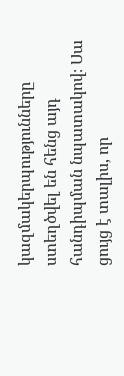կազմակերպությունները ստեղծվել են հենց այդ հանդիպման նպատակով։ Սա ցույց է տալիս, որ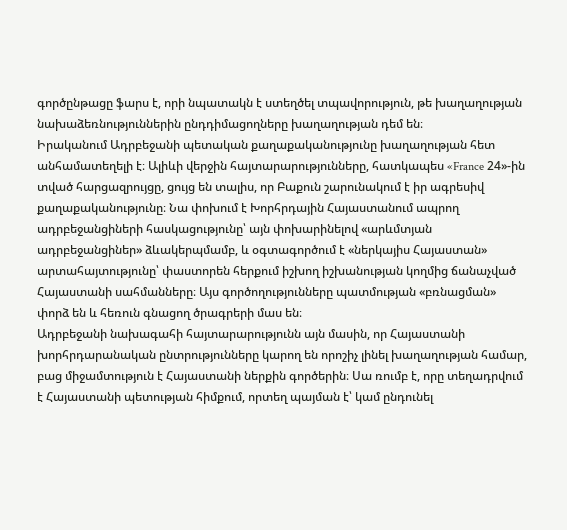գործընթացը ֆարս է, որի նպատակն է ստեղծել տպավորություն, թե խաղաղության նախաձեռնություններին ընդդիմացողները խաղաղության դեմ են։
Իրականում Ադրբեջանի պետական քաղաքականությունը խաղաղության հետ անհամատեղելի է։ Ալիևի վերջին հայտարարությունները, հատկապես «France 24»-ին տված հարցազրույցը, ցույց են տալիս, որ Բաքուն շարունակում է իր ագրեսիվ քաղաքականությունը։ Նա փոխում է Խորհրդային Հայաստանում ապրող ադրբեջանցիների հասկացությունը՝ այն փոխարինելով «արևմտյան ադրբեջանցիներ» ձևակերպմամբ, և օգտագործում է «ներկայիս Հայաստան» արտահայտությունը՝ փաստորեն հերքում իշխող իշխանության կողմից ճանաչված Հայաստանի սահմանները։ Այս գործողությունները պատմության «բռնացման» փորձ են և հեռուն գնացող ծրագրերի մաս են։
Ադրբեջանի նախագահի հայտարարությունն այն մասին, որ Հայաստանի խորհրդարանական ընտրությունները կարող են որոշիչ լինել խաղաղության համար, բաց միջամտություն է Հայաստանի ներքին գործերին։ Սա ռումբ է, որը տեղադրվում է Հայաստանի պետության հիմքում, որտեղ պայման է՝ կամ ընդունել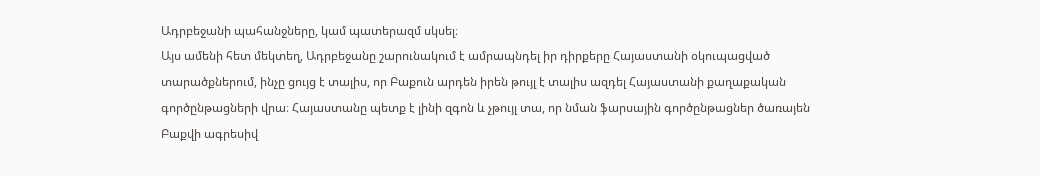Ադրբեջանի պահանջները, կամ պատերազմ սկսել։
Այս ամենի հետ մեկտեղ, Ադրբեջանը շարունակում է ամրապնդել իր դիրքերը Հայաստանի օկուպացված տարածքներում, ինչը ցույց է տալիս, որ Բաքուն արդեն իրեն թույլ է տալիս ազդել Հայաստանի քաղաքական գործընթացների վրա։ Հայաստանը պետք է լինի զգոն և չթույլ տա, որ նման ֆարսային գործընթացներ ծառայեն Բաքվի ագրեսիվ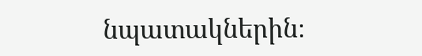նպատակներին։